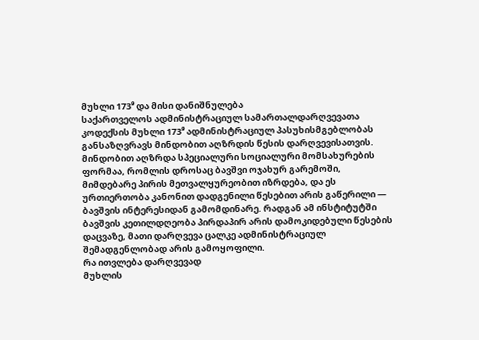მუხლი 173⁹ და მისი დანიშნულება
საქართველოს ადმინისტრაციულ სამართალდარღვევათა კოდექსის მუხლი 173⁹ ადმინისტრაციულ პასუხისმგებლობას განსაზღვრავს მინდობით აღზრდის წესის დარღვევისათვის. მინდობით აღზრდა სპეციალური სოციალური მომსახურების ფორმაა, რომლის დროსაც ბავშვი ოჯახურ გარემოში, მიმდებარე პირის მეთვალყურეობით იზრდება, და ეს ურთიერთობა კანონით დადგენილი წესებით არის გაწერილი — ბავშვის ინტერესიდან გამომდინარე. რადგან ამ ინსტიტუტში ბავშვის კეთილდღეობა პირდაპირ არის დამოკიდებული წესების დაცვაზე, მათი დარღვევა ცალკე ადმინისტრაციულ შემადგენლობად არის გამოყოფილი.
რა ითვლება დარღვევად
მუხლის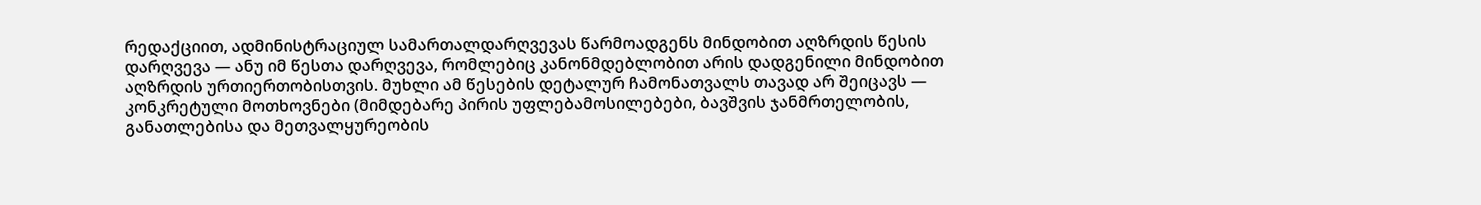რედაქციით, ადმინისტრაციულ სამართალდარღვევას წარმოადგენს მინდობით აღზრდის წესის დარღვევა — ანუ იმ წესთა დარღვევა, რომლებიც კანონმდებლობით არის დადგენილი მინდობით აღზრდის ურთიერთობისთვის. მუხლი ამ წესების დეტალურ ჩამონათვალს თავად არ შეიცავს — კონკრეტული მოთხოვნები (მიმდებარე პირის უფლებამოსილებები, ბავშვის ჯანმრთელობის, განათლებისა და მეთვალყურეობის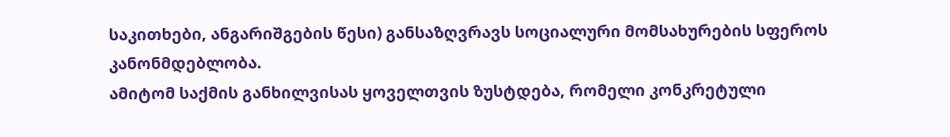საკითხები, ანგარიშგების წესი) განსაზღვრავს სოციალური მომსახურების სფეროს კანონმდებლობა.
ამიტომ საქმის განხილვისას ყოველთვის ზუსტდება, რომელი კონკრეტული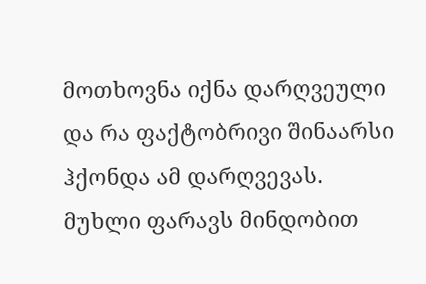მოთხოვნა იქნა დარღვეული და რა ფაქტობრივი შინაარსი ჰქონდა ამ დარღვევას. მუხლი ფარავს მინდობით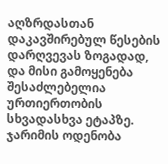აღზრდასთან დაკავშირებულ წესების დარღვევას ზოგადად, და მისი გამოყენება შესაძლებელია ურთიერთობის სხვადასხვა ეტაპზე.
ჯარიმის ოდენობა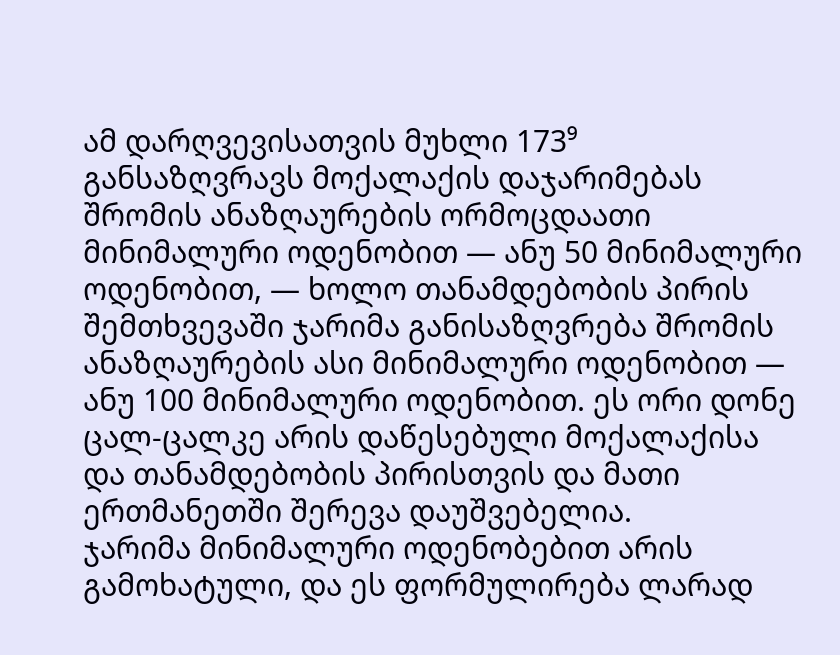ამ დარღვევისათვის მუხლი 173⁹ განსაზღვრავს მოქალაქის დაჯარიმებას შრომის ანაზღაურების ორმოცდაათი მინიმალური ოდენობით — ანუ 50 მინიმალური ოდენობით, — ხოლო თანამდებობის პირის შემთხვევაში ჯარიმა განისაზღვრება შრომის ანაზღაურების ასი მინიმალური ოდენობით — ანუ 100 მინიმალური ოდენობით. ეს ორი დონე ცალ-ცალკე არის დაწესებული მოქალაქისა და თანამდებობის პირისთვის და მათი ერთმანეთში შერევა დაუშვებელია.
ჯარიმა მინიმალური ოდენობებით არის გამოხატული, და ეს ფორმულირება ლარად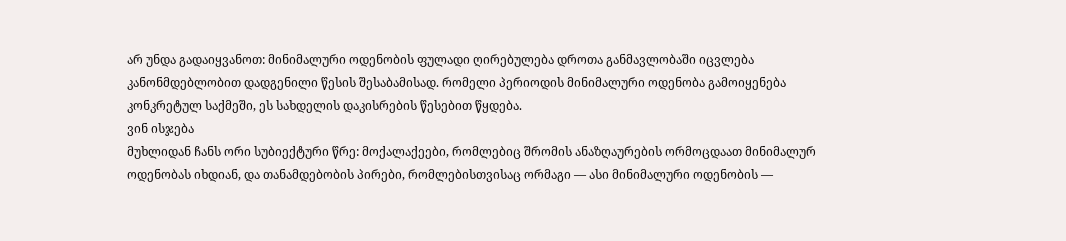არ უნდა გადაიყვანოთ: მინიმალური ოდენობის ფულადი ღირებულება დროთა განმავლობაში იცვლება კანონმდებლობით დადგენილი წესის შესაბამისად. რომელი პერიოდის მინიმალური ოდენობა გამოიყენება კონკრეტულ საქმეში, ეს სახდელის დაკისრების წესებით წყდება.
ვინ ისჯება
მუხლიდან ჩანს ორი სუბიექტური წრე: მოქალაქეები, რომლებიც შრომის ანაზღაურების ორმოცდაათ მინიმალურ ოდენობას იხდიან, და თანამდებობის პირები, რომლებისთვისაც ორმაგი — ასი მინიმალური ოდენობის —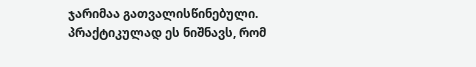ჯარიმაა გათვალისწინებული. პრაქტიკულად ეს ნიშნავს, რომ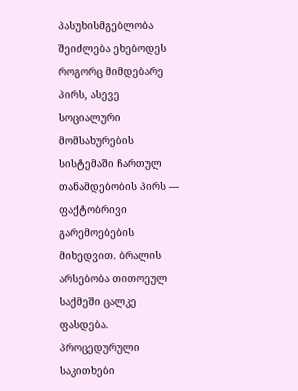პასუხისმგებლობა შეიძლება ეხებოდეს როგორც მიმდებარე პირს, ასევე სოციალური მომსახურების სისტემაში ჩართულ თანამდებობის პირს — ფაქტობრივი გარემოებების მიხედვით. ბრალის არსებობა თითოეულ საქმეში ცალკე ფასდება.
პროცედურული საკითხები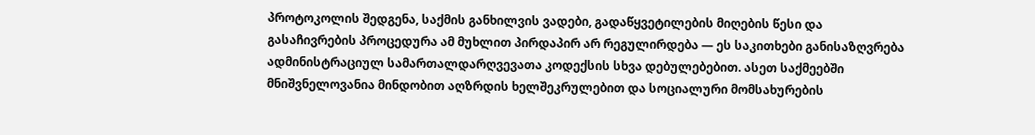პროტოკოლის შედგენა, საქმის განხილვის ვადები, გადაწყვეტილების მიღების წესი და გასაჩივრების პროცედურა ამ მუხლით პირდაპირ არ რეგულირდება — ეს საკითხები განისაზღვრება ადმინისტრაციულ სამართალდარღვევათა კოდექსის სხვა დებულებებით. ასეთ საქმეებში მნიშვნელოვანია მინდობით აღზრდის ხელშეკრულებით და სოციალური მომსახურების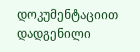დოკუმენტაციით დადგენილი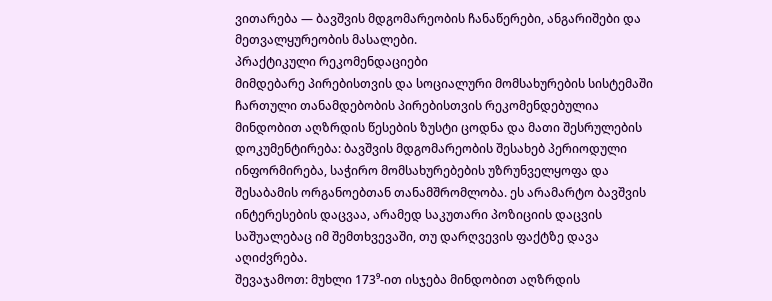ვითარება — ბავშვის მდგომარეობის ჩანაწერები, ანგარიშები და მეთვალყურეობის მასალები.
პრაქტიკული რეკომენდაციები
მიმდებარე პირებისთვის და სოციალური მომსახურების სისტემაში ჩართული თანამდებობის პირებისთვის რეკომენდებულია მინდობით აღზრდის წესების ზუსტი ცოდნა და მათი შესრულების დოკუმენტირება: ბავშვის მდგომარეობის შესახებ პერიოდული ინფორმირება, საჭირო მომსახურებების უზრუნველყოფა და შესაბამის ორგანოებთან თანამშრომლობა. ეს არამარტო ბავშვის ინტერესების დაცვაა, არამედ საკუთარი პოზიციის დაცვის საშუალებაც იმ შემთხვევაში, თუ დარღვევის ფაქტზე დავა აღიძვრება.
შევაჯამოთ: მუხლი 173⁹-ით ისჯება მინდობით აღზრდის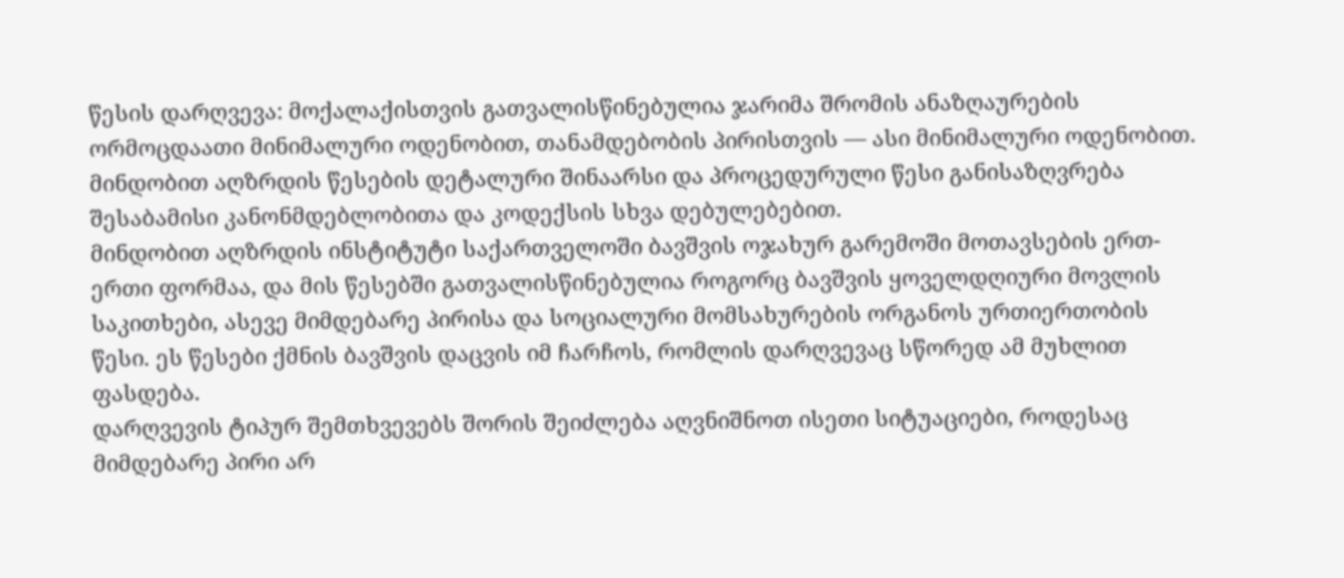წესის დარღვევა: მოქალაქისთვის გათვალისწინებულია ჯარიმა შრომის ანაზღაურების ორმოცდაათი მინიმალური ოდენობით, თანამდებობის პირისთვის — ასი მინიმალური ოდენობით. მინდობით აღზრდის წესების დეტალური შინაარსი და პროცედურული წესი განისაზღვრება შესაბამისი კანონმდებლობითა და კოდექსის სხვა დებულებებით.
მინდობით აღზრდის ინსტიტუტი საქართველოში ბავშვის ოჯახურ გარემოში მოთავსების ერთ-ერთი ფორმაა, და მის წესებში გათვალისწინებულია როგორც ბავშვის ყოველდღიური მოვლის საკითხები, ასევე მიმდებარე პირისა და სოციალური მომსახურების ორგანოს ურთიერთობის წესი. ეს წესები ქმნის ბავშვის დაცვის იმ ჩარჩოს, რომლის დარღვევაც სწორედ ამ მუხლით ფასდება.
დარღვევის ტიპურ შემთხვევებს შორის შეიძლება აღვნიშნოთ ისეთი სიტუაციები, როდესაც მიმდებარე პირი არ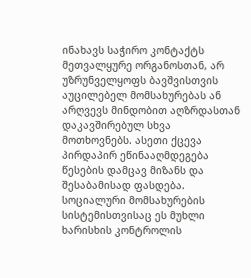ინახავს საჭირო კონტაქტს მეთვალყურე ორგანოსთან, არ უზრუნველყოფს ბავშვისთვის აუცილებელ მომსახურებას ან არღვევს მინდობით აღზრდასთან დაკავშირებულ სხვა მოთხოვნებს. ასეთი ქცევა პირდაპირ ეწინააღმდეგება წესების დამცავ მიზანს და შესაბამისად ფასდება.
სოციალური მომსახურების სისტემისთვისაც ეს მუხლი ხარისხის კონტროლის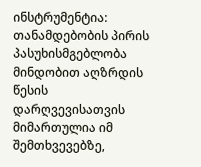ინსტრუმენტია: თანამდებობის პირის პასუხისმგებლობა მინდობით აღზრდის წესის დარღვევისათვის მიმართულია იმ შემთხვევებზე,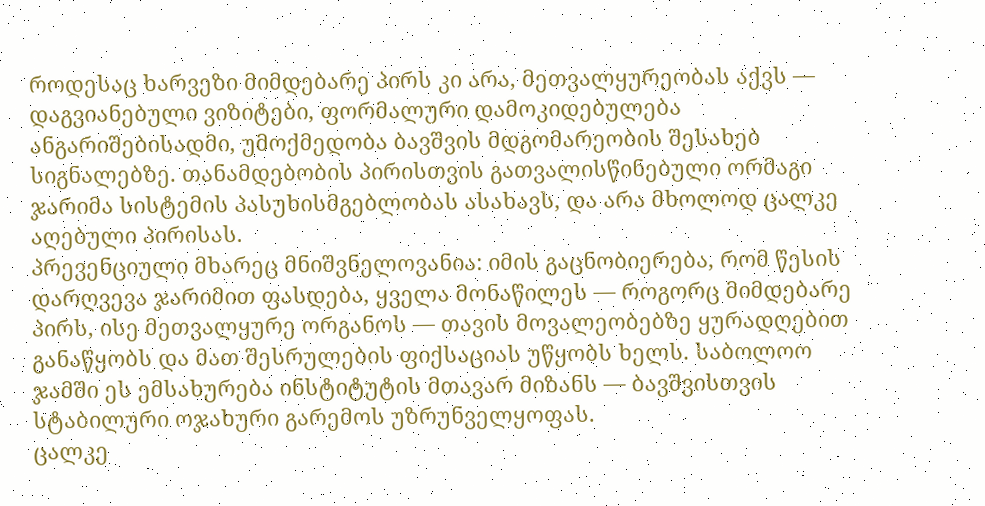როდესაც ხარვეზი მიმდებარე პირს კი არა, მეთვალყურეობას აქვს — დაგვიანებული ვიზიტები, ფორმალური დამოკიდებულება ანგარიშებისადმი, უმოქმედობა ბავშვის მდგომარეობის შესახებ სიგნალებზე. თანამდებობის პირისთვის გათვალისწინებული ორმაგი ჯარიმა სისტემის პასუხისმგებლობას ასახავს, და არა მხოლოდ ცალკე აღებული პირისას.
პრევენციული მხარეც მნიშვნელოვანია: იმის გაცნობიერება, რომ წესის დარღვევა ჯარიმით ფასდება, ყველა მონაწილეს — როგორც მიმდებარე პირს, ისე მეთვალყურე ორგანოს — თავის მოვალეობებზე ყურადღებით განაწყობს და მათ შესრულების ფიქსაციას უწყობს ხელს. საბოლოო ჯამში ეს ემსახურება ინსტიტუტის მთავარ მიზანს — ბავშვისთვის სტაბილური ოჯახური გარემოს უზრუნველყოფას.
ცალკე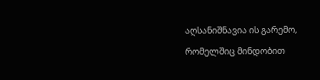აღსანიშნავია ის გარემო, რომელშიც მინდობით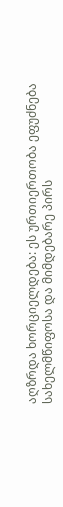აღზრდა ხორციელდება: ეს ურთიერთობა ეფუძნება სახელმწიფოსა და მიმდებარე პირს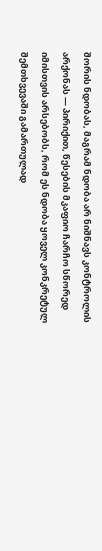შორის ნდობას, მაგრამ ნდობა არ ნიშნავს კონტროლის არქონას — პირიქით, წესების მკაფიო ჩარჩო სწორედ იმისთვის არსებობს, რომ ეს ნდობა ყოველ კონკრეტულ შემთხვევაში გამართულად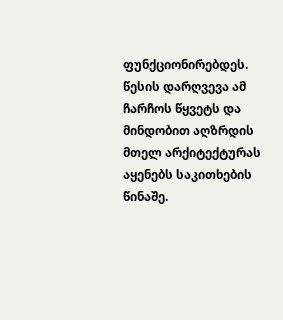ფუნქციონირებდეს. წესის დარღვევა ამ ჩარჩოს წყვეტს და მინდობით აღზრდის მთელ არქიტექტურას აყენებს საკითხების წინაშე.